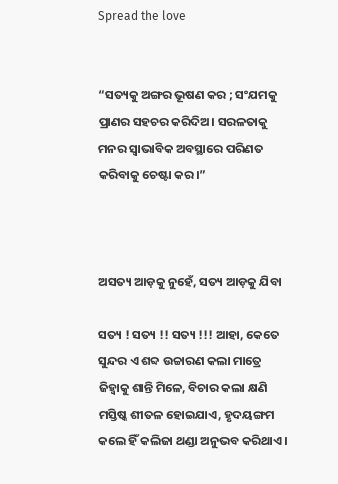Spread the love


“ସତ୍ୟକୁ ଅଙ୍ଗର ଭୂଷଣ କର ; ସଂଯମକୁ ପ୍ରାଣର ସହଚର କରିଦିଅ। ସରଳତାକୁ ମନର ସ୍ୱାଭାବିକ ଅବସ୍ଥାରେ ପରିଣତ କରିବାକୁ ଚେଷ୍ଟା କର।”



ଅସତ୍ୟ ଆଡ଼କୁ ନୁହେଁ, ସତ୍ୟ ଆଡ଼କୁ ଯିବା

ସତ୍ୟ ! ସତ୍ୟ !! ସତ୍ୟ !!! ଆହା, କେତେ ସୁନ୍ଦର ଏ ଶବ୍ଦ ଉଚ୍ଚାରଣ କଲା ମାତ୍ରେ ଜିହ୍ଵାକୁ ଶାନ୍ତି ମିଳେ, ବିଚାର କଲା କ୍ଷଣି ମସ୍ତିଷ୍କ ଶୀତଳ ହୋଇଯାଏ, ହୃଦୟଙ୍ଗମ କଲେ ହିଁ କଲିଜା ଥଣ୍ଡା ଅନୁଭବ କରିଥାଏ ।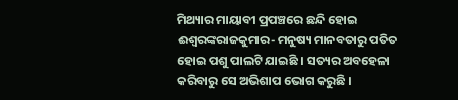ମିଥ୍ୟାର ମାୟାବୀ ପ୍ରପଞ୍ଚରେ ଛନ୍ଦି ହୋଇ ଈଶ୍ବରଙ୍କରାଜକୁମାର- ମନୁଷ୍ୟ ମାନବତାରୁ ପତିତ ହୋଇ ପଶୁ ପାଲଟି ଯାଇଛି । ସତ୍ୟର ଅବହେଳା କରିବାରୁ ସେ ଅଭିଶାପ ଭୋଗ କରୁଛି ।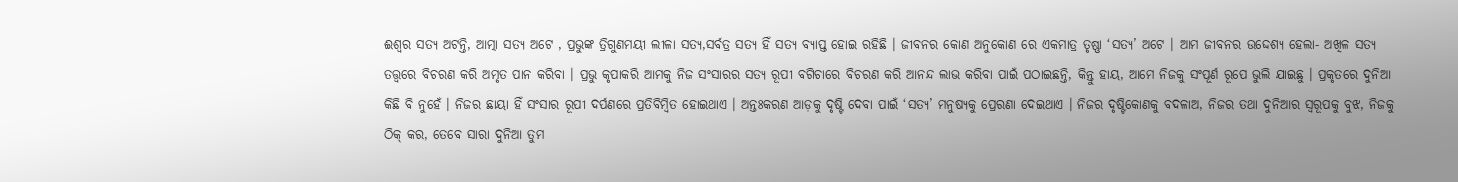ଈଶ୍ଵର ସତ୍ୟ ଅଟନ୍ତି, ଆତ୍ମା ସତ୍ୟ ଅଟେ , ପ୍ରଭୁଙ୍କ ତ୍ରିଗୁଣମୟୀ ଲୀଳା ସତ୍ୟ,ସର୍ବତ୍ର ସତ୍ୟ ହିଁ ସତ୍ୟ ବ୍ୟାପ୍ତ ହୋଇ ରହିଛି । ଜୀବନର କୋଣ ଅନୁକୋଣ ରେ ଏକମାତ୍ର ତୃଷ୍ଣା ‘ସତ୍ୟ’ ଅଟେ । ଆମ ଜୀବନର ଉଦ୍ଦେଶ୍ୟ ହେଲା- ଅଖିଳ ସତ୍ୟ ତତ୍ତ୍ବରେ ବିଚରଣ କରି ଅମୃତ ପାନ କରିବା । ପ୍ରଭୁ କୃପାକରି ଆମକୁ ନିଜ ସଂସାରର ସତ୍ୟ ରୂପୀ ବଗିଚାରେ ବିଚରଣ କରି ଆନନ୍ଦ ଲାଭ କରିବା ପାଇଁ ପଠାଇଛନ୍ତି, କିନ୍ତୁ ହାୟ, ଆମେ ନିଜକୁ ସଂପୂର୍ଣ ରୂପେ ଭୁଲି ଯାଇଛୁ । ପ୍ରକୃତରେ ଦୁନିଆ କିଛି ବି ନୁହେଁ । ନିଜର ଛାୟା ହିଁ ସଂସାର ରୂପୀ ଦର୍ପଣରେ ପ୍ରତିବିମ୍ବିତ ହୋଇଥାଏ । ଅନ୍ତଃକରଣ ଆଡ଼କୁ ଦୃଷ୍ଟି ଦେବା ପାଇଁ ‘ସତ୍ୟ’ ମନୁଷ୍ୟକୁ ପ୍ରେରଣା ଦେଇଥାଏ । ନିଜର ଦୃଷ୍ଟିକୋଣକୁ ବଦଳାଅ, ନିଜର ତଥା ଦୁନିଆର ସ୍ଵରୂପକୁ ବୁଝ, ନିଜକୁ ଠିକ୍ କର, ତେବେ ସାରା ଦୁନିଆ ତୁମ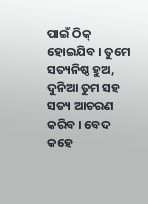ପାଇଁ ଠିକ୍ ହୋଇଯିବ । ତୁମେ ସତ୍ୟନିଷ୍ଠ ହୁଅ, ଦୁନିଆ ତୁମ ସହ ସତ୍ୟ ଆଚରଣ କରିବ । ବେଦ କହେ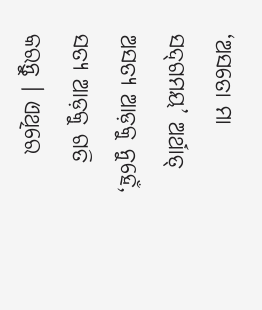‘ଅସତୋ ମା ସଦ୍‌ଗମୟ’ ଅର୍ଥାତ୍ ଅସତ୍ୟ ଆଡ଼କୁ ନୁହେଁ, ସତ୍ୟ ଆଡ଼କୁ ଗତି କରନ୍ତୁ । ଏଥିରେ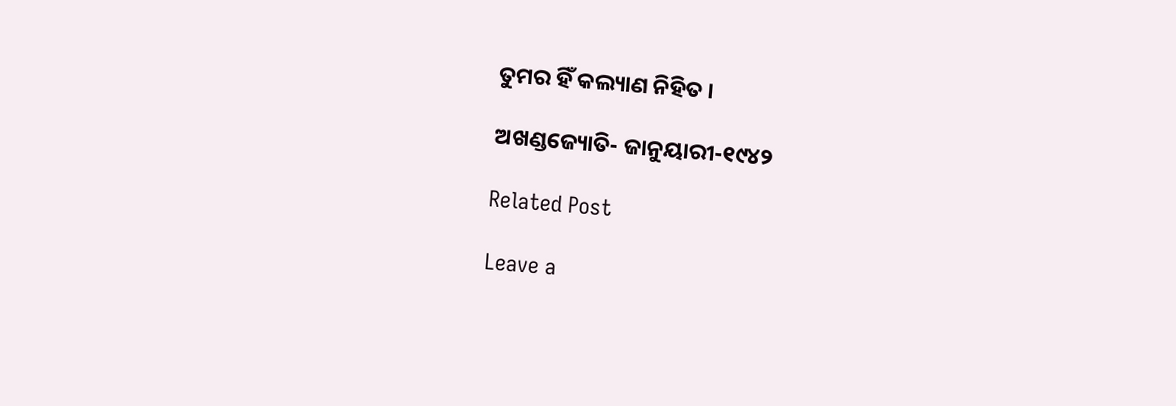ତୁମର ହିଁ କଲ୍ୟାଣ ନିହିତ ।

ଅଖଣ୍ଡଜ୍ୟୋତି- ଜାନୁୟାରୀ-୧୯୪୨

Related Post

Leave a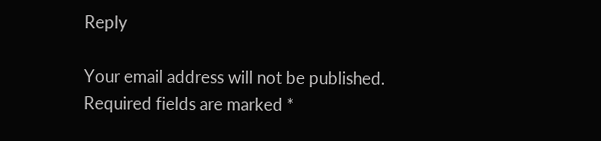Reply

Your email address will not be published. Required fields are marked *